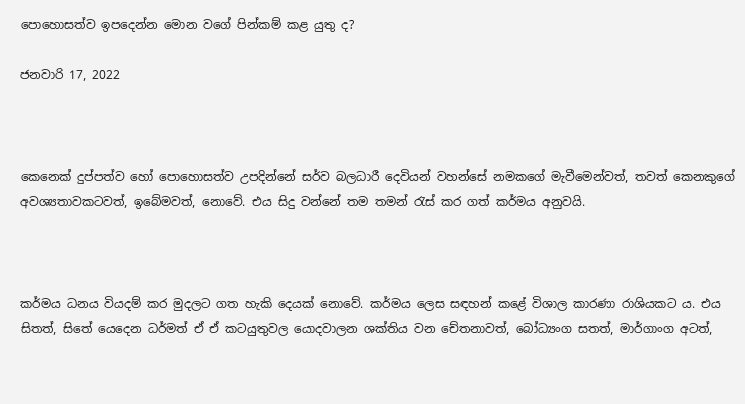පොහොසත්ව ඉපදෙන්න මොන වගේ පින්කම් කළ යුතු ද?

ජනවාරි 17, 2022



කෙනෙක් දුප්පත්ව හෝ පොහොසත්ව උපදින්නේ සර්ව බලධාරී දෙවියන් වහන්සේ නමකගේ මැවීමෙන්වත්, තවත් කෙනකුගේ අවශ්‍යතාවකටවත්, ඉබේමවත්, නොවේ. එය සිදු වන්නේ තම තමන් රැස් කර ගත් කර්මය අනුවයි.



කර්මය ධනය වියදම් කර මුදලට ගත හැකි දෙයක් නොවේ. කර්මය ලෙස සඳහන් කළේ විශාල කාරණා රාශියකට ය. එය සිතත්, සිතේ යෙදෙන ධර්මත් ඒ ඒ කටයුතුවල යොදවාලන ශක්තිය වන චේතනාවත්, බෝධ්‍යංග සතත්, මාර්ගාංග අටත්,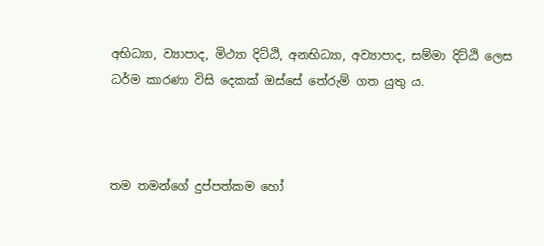අභිධ්‍යා, ව්‍යාපාද, මිථ්‍යා දිට්ඨි, අනභිධ්‍යා, අව්‍යාපාද, සම්මා දිට්ඨි ලෙස ධර්ම කාරණා විසි දෙකක් ඔස්සේ තේරුම් ගත යුතු ය.



තම තමන්ගේ දුප්පත්කම හෝ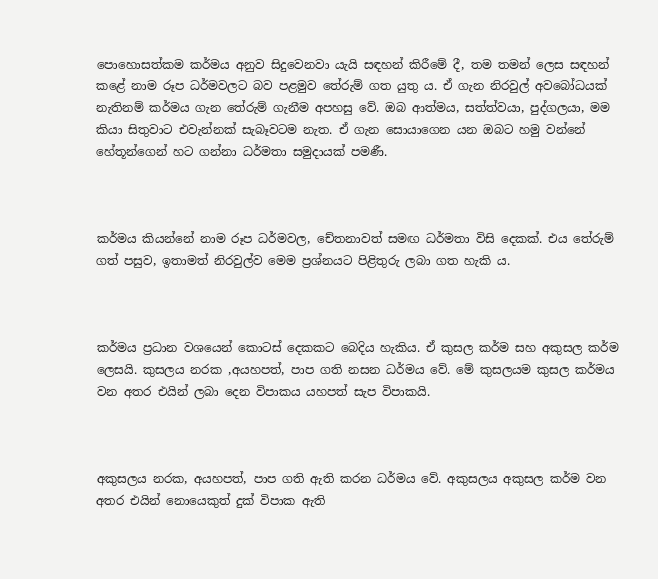පොහොසත්කම කර්මය අනුව සිදුවෙනවා යැයි සඳහන් කිරීමේ දී, තම තමන් ලෙස සඳහන් කළේ නාම රූප ධර්මවලට බව පළමුව තේරුම් ගත යුතු ය. ඒ ගැන නිරවුල් අවබෝධයක් නැතිනම් කර්මය ගැන තේරුම් ගැනීම අපහසු වේ. ඔබ ආත්මය, සත්ත්වයා, පුද්ගලයා, මම කියා සිතුවාට එවැන්නක් සැබෑවටම නැත. ඒ ගැන සොයාගෙන යන ඔබට හමු වන්නේ හේතූන්ගෙන් හට ගන්නා ධර්මතා සමුදායක් පමණී.



කර්මය කියන්නේ නාම රූප ධර්මවල, චේතනාවත් සමඟ ධර්මතා විසි දෙකක්. එය තේරුම් ගත් පසුව, ඉතාමත් නිරවුල්ව මෙම ප්‍රශ්නයට පිළිතුරු ලබා ගත හැකි ය.



කර්මය ප්‍රධාන වශයෙන් කොටස් දෙකකට බෙදිය හැකිය. ඒ කුසල කර්ම සහ අකුසල කර්ම ලෙසයි. කුසලය නරක ,අයහපත්, පාප ගති නසන ධර්මය වේ. මේ කුසලයම කුසල කර්මය වන අතර එයින් ලබා දෙන විපාකය යහපත් සැප විපාකයි.



අකුසලය නරක, අයහපත්, පාප ගති ඇති කරන ධර්මය වේ. අකුසලය අකුසල කර්ම වන අතර එයින් නොයෙකුත් දුක් විපාක ඇති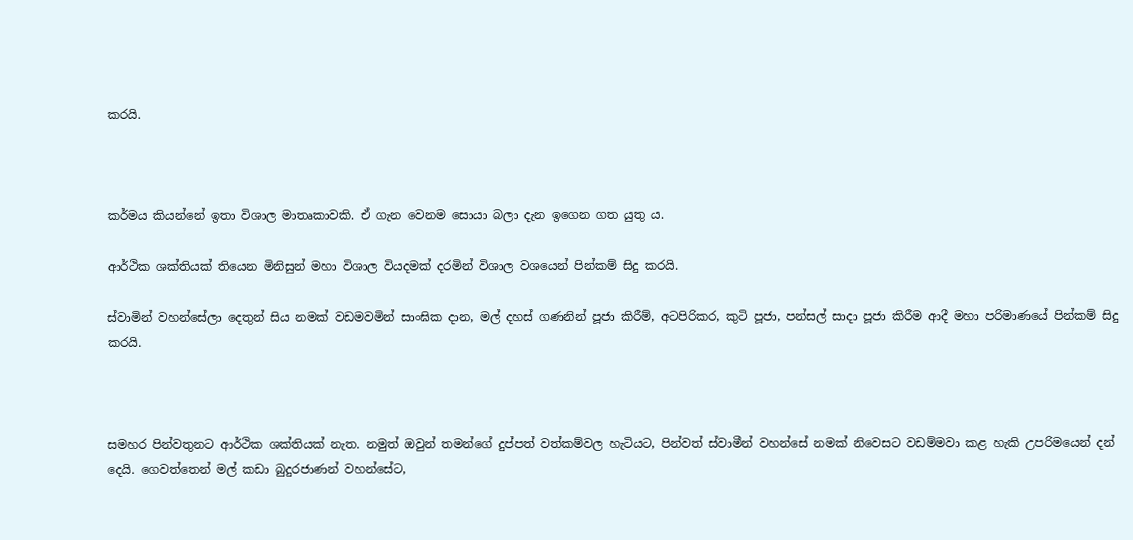කරයි.



කර්මය කියන්නේ ඉතා විශාල මාතෘකාවකි. ඒ ගැන වෙනම සොයා බලා දැන ඉගෙන ගත යුතු ය.

ආර්ථික ශක්තියක් තියෙන මිනිසුන් මහා විශාල වියදමක් දරමින් විශාල වශයෙන් පින්කම් සිදු කරයි.

ස්වාමින් වහන්සේලා දෙතුන් සිය නමක් වඩමවමින් සාංඝික දාන, මල් දහස් ගණනින් පූජා කිරීම්, අටපිරිකර, කුටි පූජා, පන්සල් සාදා පූජා කිරීම ආදී මහා පරිමාණයේ පින්කම් සිදු කරයි.



සමහර පින්වතුනට ආර්ථික ශක්තියක් නැත. නමුත් ඔවුන් තමන්ගේ දුප්පත් වත්කම්වල හැටියට, පින්වත් ස්වාමීන් වහන්සේ නමක් නිවෙසට වඩම්මවා කළ හැකි උපරිමයෙන් දන් දෙයි. ගෙවත්තෙන් මල් කඩා බුදුරජාණන් වහන්සේට,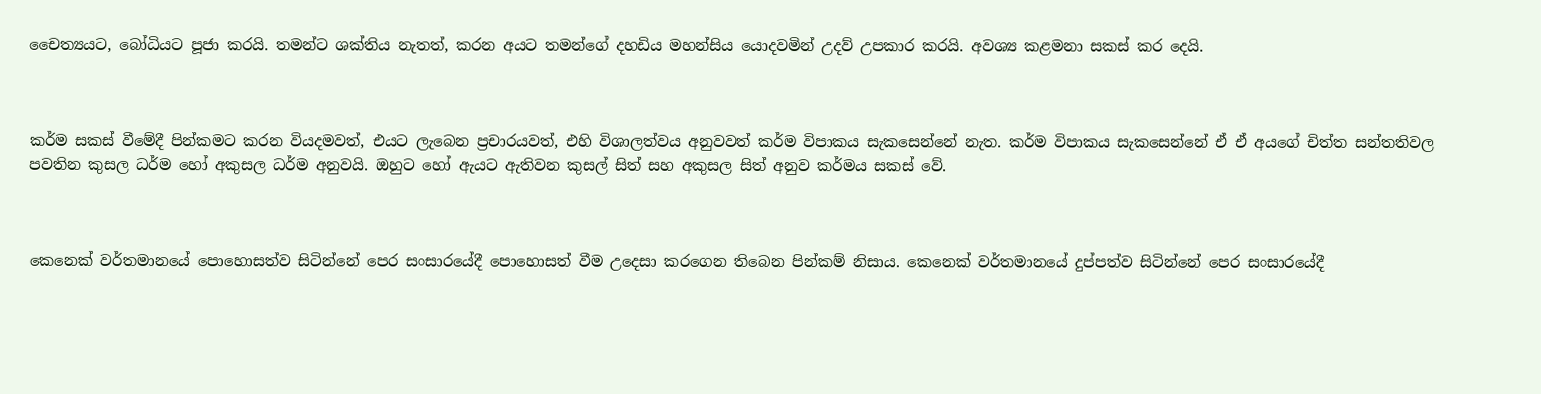චෛත්‍යයට, බෝධියට පූජා කරයි. තමන්ට ශක්තිය නැතත්, කරන අයට තමන්ගේ දහඩිය මහන්සිය යොදවමින් උදව් උපකාර කරයි. අවශ්‍ය කළමනා සකස් කර දෙයි.



කර්ම සකස් වීමේදී පින්කමට කරන වියදමවත්, එයට ලැබෙන ප්‍රචාරයවත්, එහි විශාලත්වය අනුවවත් කර්ම විපාකය සැකසෙන්නේ නැත. කර්ම විපාකය සැකසෙන්නේ ඒ ඒ අයගේ චිත්ත සන්තතිවල පවතින කුසල ධර්ම හෝ අකුසල ධර්ම අනුවයි. ඔහුට හෝ ඇයට ඇතිවන කුසල් සිත් සහ අකුසල සිත් අනුව කර්මය සකස් වේ.



කෙනෙක් වර්තමානයේ පොහොසත්ව සිටින්නේ පෙර සංසාරයේදී පොහොසත් වීම උදෙසා කරගෙන තිබෙන පින්කම් නිසාය. කෙනෙක් වර්තමානයේ දුප්පත්ව සිටින්නේ පෙර සංසාරයේදී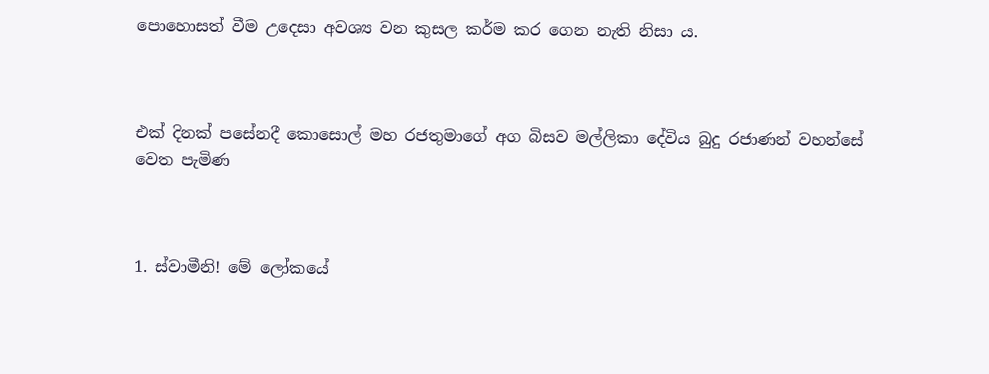පොහොසත් වීම උදෙසා අවශ්‍ය වන කුසල කර්ම කර ගෙන නැති නිසා ය.



එක් දිනක් පසේනදී කොසොල් මහ රජතුමාගේ අග බිසව මල්ලිකා දේවිය බුදු රජාණන් වහන්සේ වෙත පැමිණ



1. ස්වාමීනි! මේ ලෝකයේ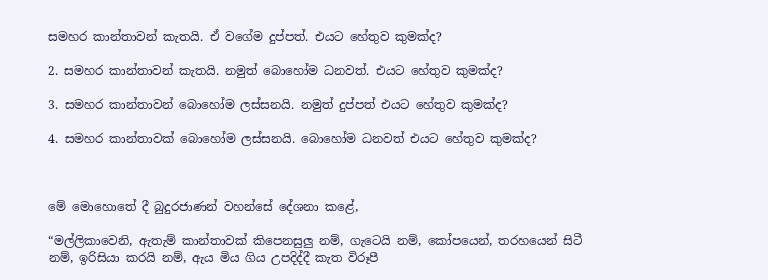සමහර කාන්තාවන් කැතයි. ඒ වගේම දුප්පත්. එයට හේතුව කුමක්ද?

2. සමහර කාන්තාවන් කැතයි. නමුත් බොහෝම ධනවත්. එයට හේතුව කුමක්ද?

3. සමහර කාන්තාවන් බොහෝම ලස්සනයි. නමුත් දුප්පත් එයට හේතුව කුමක්ද?

4. සමහර කාන්තාවක් බොහෝම ලස්සනයි. බොහෝම ධනවත් එයට හේතුව කුමක්ද?



මේ මොහොතේ දී බුදුරජාණන් වහන්සේ දේශනා කළේ,

“මල්ලිකාවෙනි, ඇතැම් කාන්තාවක් කිපෙනසුලු නම්, ගැටෙයි නම්, කෝපයෙන්, තරහයෙන් සිටී නම්, ඉරිසියා කරයි නම්, ඇය මිය ගිය උපදිද්දී කැත විරූපී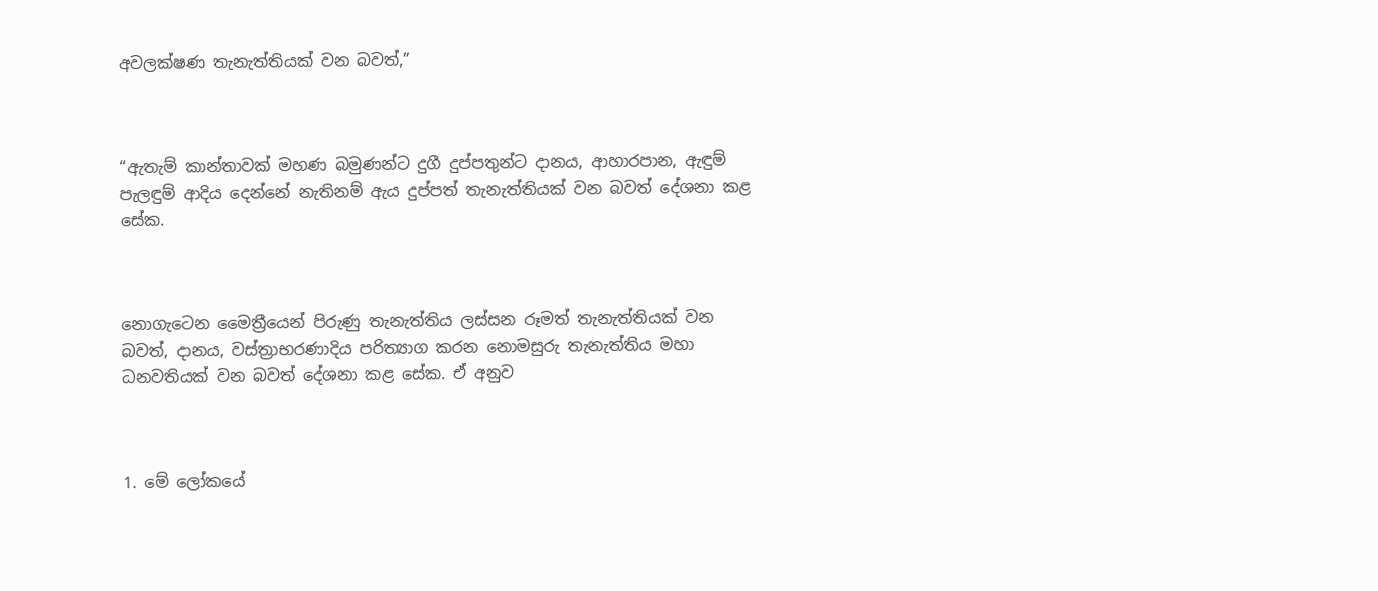අවලක්ෂණ තැනැත්තියක් වන බවත්,”



“ඇතැම් කාන්තාවක් මහණ බමුණන්ට දුගී දුප්පතුන්ට දානය, ආහාරපාන, ඇඳුම් පැලඳුම් ආදිය දෙන්නේ නැතිනම් ඇය දුප්පත් තැනැත්තියක් වන බවත් දේශනා කළ සේක.



නොගැටෙන මෛත්‍රීයෙන් පිරුණු තැනැත්තිය ලස්සන රූමත් තැනැත්තියක් වන බවත්, දානය, වස්ත්‍රාභරණාදිය පරිත්‍යාග කරන නොමසුරු තැනැත්තිය මහා ධනවතියක් වන බවත් දේශනා කළ සේක. ඒ අනුව



1. මේ ලෝකයේ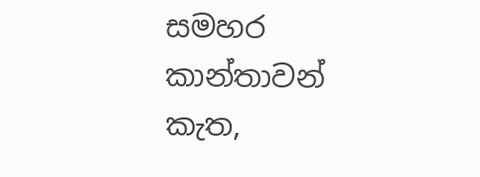සමහර කාන්තාවන් කැත,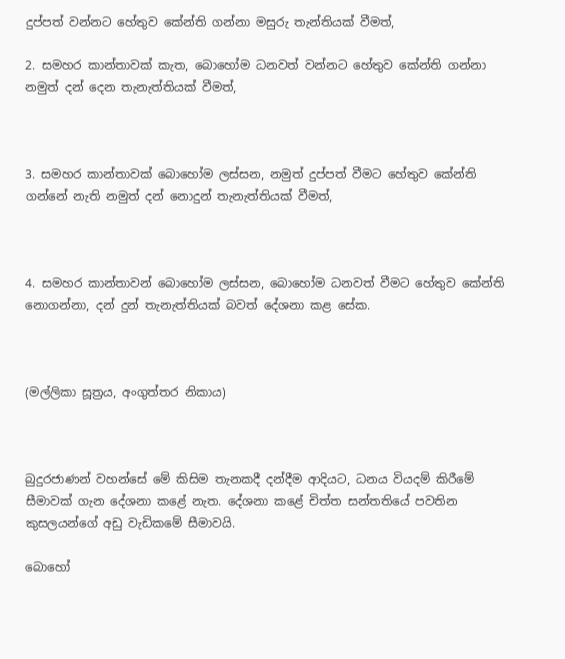දුප්පත් වන්නට හේතුව කේන්ති ගන්නා මසුරු තැන්තියක් වීමත්,

2. සමහර කාන්තාවක් කැත, බොහෝම ධනවත් වන්නට හේතුව කේන්ති ගන්නා නමුත් දන් දෙන තැනැත්තියක් වීමත්,



3. සමහර කාන්තාවක් බොහෝම ලස්සන, නමුත් දුප්පත් වීමට හේතුව කේන්ති ගන්නේ නැති නමුත් දන් නොදුන් තැනැත්තියක් වීමත්,



4. සමහර කාන්තාවන් බොහෝම ලස්සන, බොහෝම ධනවත් වීමට හේතුව කේන්ති නොගන්නා, දන් දුන් තැනැත්තියක් බවත් දේශනා කළ සේක.



(මල්ලිකා සූත්‍රය, අංගුත්තර නිකාය)



බුදුරජාණන් වහන්සේ මේ කිසිම තැනකදී දන්දීම ආදියට, ධනය වියදම් කිරීමේ සීමාවක් ගැන දේශනා කළේ නැත. දේශනා කළේ චිත්ත සන්තතියේ පවතින කුසලයන්ගේ අඩු වැඩිකමේ සීමාවයි.

බොහෝ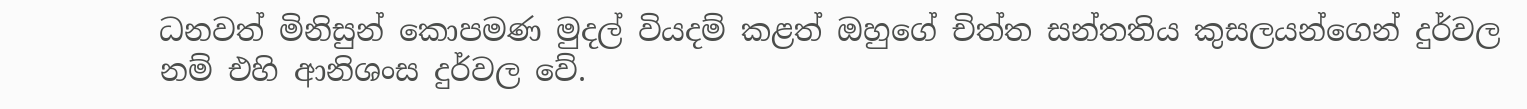ධනවත් මිනිසුන් කොපමණ මුදල් වියදම් කළත් ඔහුගේ චිත්ත සන්තතිය කුසලයන්ගෙන් දුර්වල නම් එහි ආනිශංස දුර්වල වේ.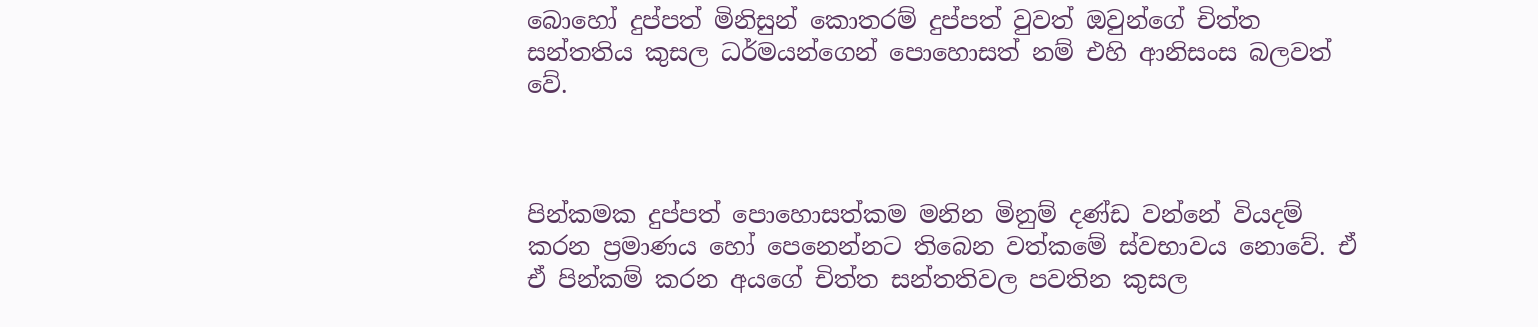බොහෝ දුප්පත් මිනිසුන් කොතරම් දුප්පත් වුවත් ඔවුන්ගේ චිත්ත සන්තතිය කුසල ධර්මයන්ගෙන් පොහොසත් නම් එහි ආනිසංස බලවත් වේ.



පින්කමක දුප්පත් පොහොසත්කම මනින මිනුම් දණ්ඩ වන්නේ වියදම් කරන ප්‍රමාණය හෝ පෙනෙන්නට තිබෙන වත්කමේ ස්වභාවය නොවේ. ඒ ඒ පින්කම් කරන අයගේ චිත්ත සන්තතිවල පවතින කුසල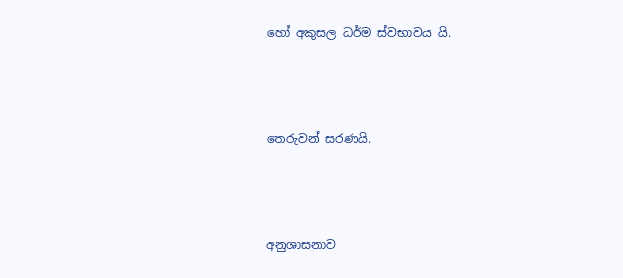හෝ අකුසල ධර්ම ස්වභාවය යි.



තෙරුවන් සරණයි.



අනුශාසනාව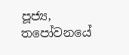පූජ්‍ය, තපෝවනයේ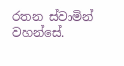රතන ස්වාමින් වහන්සේ.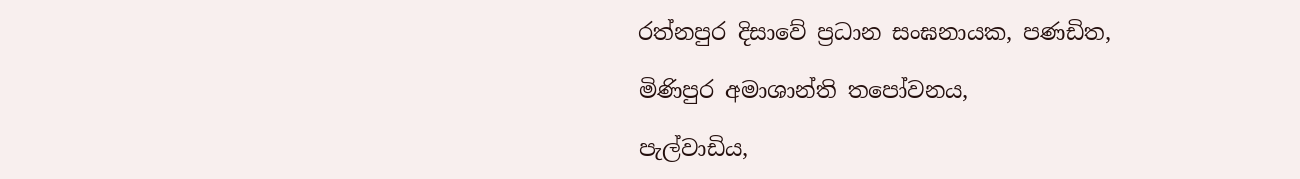රත්නපුර දිසාවේ ප්‍රධාන සංඝනායක, පණඩිත,

මිණිපුර අමාශාන්ති තපෝවනය,

පැල්වාඩිය,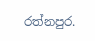රත්නපුර.